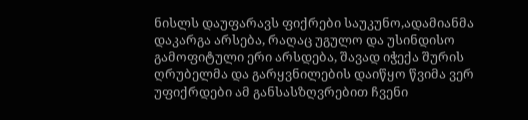ნისლს დაუფარავს ფიქრები საუკუნო,ადამიანმა დაკარგა არსება, რაღაც უგულო და უსინდისო გამოფიტული ერი არსდება, შავად იჭექა შურის ღრუბელმა და გარყვნილების დაიწყო წვიმა ვერ უფიქრდები ამ განსასზღვრებით ჩვენი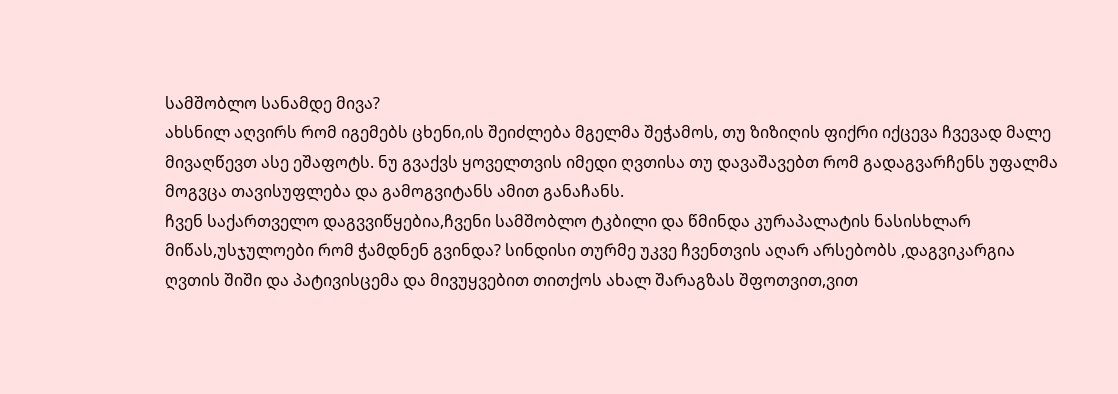სამშობლო სანამდე მივა?
ახსნილ აღვირს რომ იგემებს ცხენი,ის შეიძლება მგელმა შეჭამოს, თუ ზიზიღის ფიქრი იქცევა ჩვევად მალე მივაღწევთ ასე ეშაფოტს. ნუ გვაქვს ყოველთვის იმედი ღვთისა თუ დავაშავებთ რომ გადაგვარჩენს უფალმა მოგვცა თავისუფლება და გამოგვიტანს ამით განაჩანს.
ჩვენ საქართველო დაგვვიწყებია,ჩვენი სამშობლო ტკბილი და წმინდა კურაპალატის ნასისხლარ მიწას,უსჯულოები რომ ჭამდნენ გვინდა? სინდისი თურმე უკვე ჩვენთვის აღარ არსებობს ,დაგვიკარგია ღვთის შიში და პატივისცემა და მივუყვებით თითქოს ახალ შარაგზას შფოთვით,ვით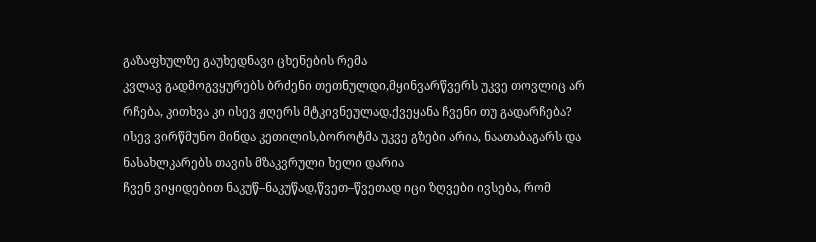გაზაფხულზე გაუხედნავი ცხენების რემა
კვლავ გადმოგვყურებს ბრძენი თეთნულდი,მყინვარწვერს უკვე თოვლიც არ რჩება, კითხვა კი ისევ ჟღერს მტკივნეულად,ქვეყანა ჩვენი თუ გადარჩება? ისევ ვირწმუნო მინდა კეთილის,ბოროტმა უკვე გზები არია, ნაათაბაგარს და ნასახლკარებს თავის მზაკვრული ხელი დარია
ჩვენ ვიყიდებით ნაკუწ–ნაკუწად,წვეთ–წვეთად იცი ზღვები ივსება, რომ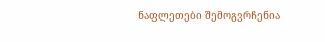ნაფლეთები შემოგვრჩენია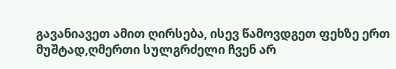გავანიავეთ ამით ღირსება, ისევ წამოვდგეთ ფეხზე ერთ მუშტად,ღმერთი სულგრძელი ჩვენ არ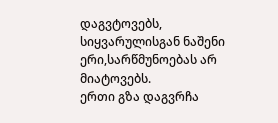დაგვტოვებს, სიყვარულისგან ნაშენი ერი,სარწმუნოებას არ მიატოვებს.
ერთი გზა დაგვრჩა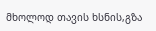მხოლოდ თავის ხსნის,გზა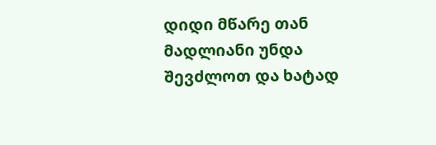დიდი მწარე თან მადლიანი უნდა შევძლოთ და ხატად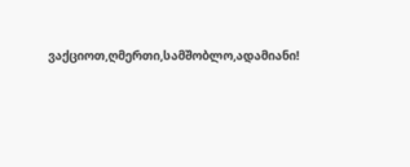ვაქციოთ,ღმერთი,სამშობლო,ადამიანი!